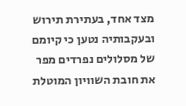מצד אחד, בעתירת תירוש ובעקבותיה נטען כי קיומם של מסלולים נפרדים מפר את חובת השוויון המוטלת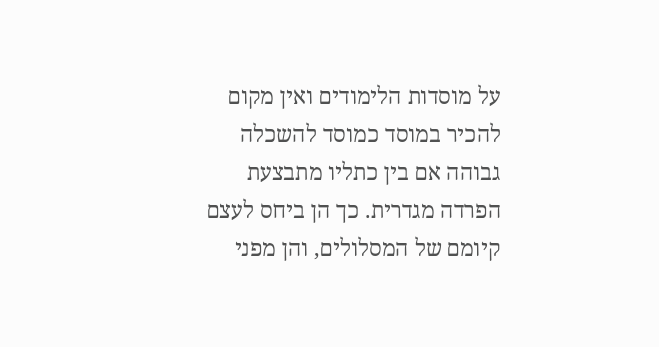על מוסדות הלימודים ואין מקום להכיר במוסד כמוסד להשכלה גבוהה אם בין כתליו מתבצעת הפרדה מגדרית. כך הן ביחס לעצם קיומם של המסלולים, והן מפני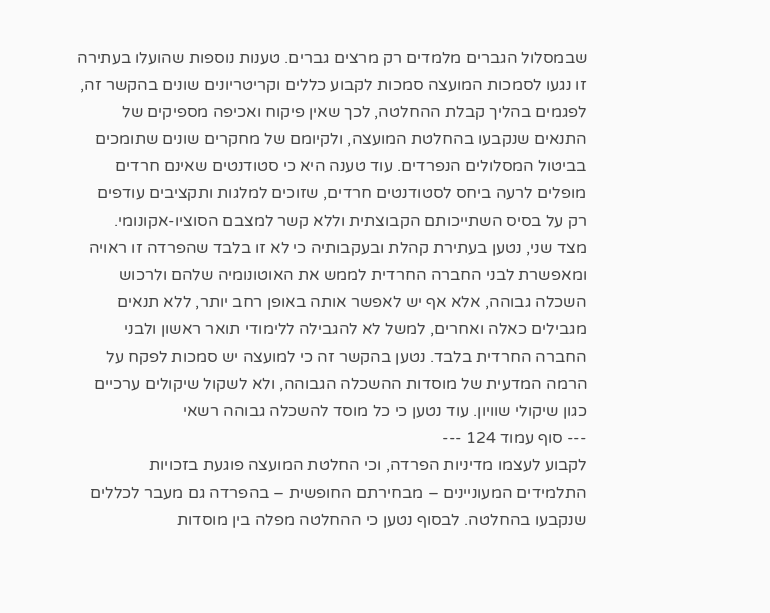שבמסלול הגברים מלמדים רק מרצים גברים. טענות נוספות שהועלו בעתירה זו נגעו לסמכות המועצה סמכות לקבוע כללים וקריטריונים שונים בהקשר זה, לפגמים בהליך קבלת ההחלטה, לכך שאין פיקוח ואכיפה מספיקים של התנאים שנקבעו בהחלטת המועצה, ולקיומם של מחקרים שונים שתומכים בביטול המסלולים הנפרדים. עוד טענה היא כי סטודנטים שאינם חרדים מופלים לרעה ביחס לסטודנטים חרדים, שזוכים למלגות ותקציבים עודפים רק על בסיס השתייכותם הקבוצתית וללא קשר למצבם הסוציו-אקונומי.
מצד שני, נטען בעתירת קהלת ובעקבותיה כי לא זו בלבד שהפרדה זו ראויה ומאפשרת לבני החברה החרדית לממש את האוטונומיה שלהם ולרכוש השכלה גבוהה, אלא אף יש לאפשר אותה באופן רחב יותר, ללא תנאים מגבילים כאלה ואחרים, למשל לא להגבילה ללימודי תואר ראשון ולבני החברה החרדית בלבד. נטען בהקשר זה כי למועצה יש סמכות לפקח על הרמה המדעית של מוסדות ההשכלה הגבוהה, ולא לשקול שיקולים ערכיים כגון שיקולי שוויון. עוד נטען כי כל מוסד להשכלה גבוהה רשאי
--- סוף עמוד 124 ---
לקבוע לעצמו מדיניות הפרדה, וכי החלטת המועצה פוגעת בזכויות התלמידים המעוניינים – מבחירתם החופשית – בהפרדה גם מעבר לכללים שנקבעו בהחלטה. לבסוף נטען כי ההחלטה מפלה בין מוסדות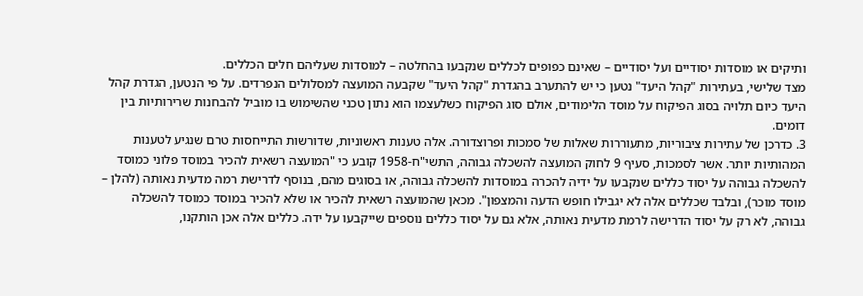ותיקים או מוסדות יסודיים ועל יסודיים – שאינם כפופים לכללים שנקבעו בהחלטה – למוסדות שעליהם חלים הכללים.
מצד שלישי, בעתירות "קהל היעד" נטען כי יש להתערב בהגדרת "קהל היעד" שקבעה המועצה למסלולים הנפרדים. על פי הנטען, הגדרת קהל היעד כיום תלויה בסוג הפיקוח על מוסד הלימודים, אולם סוג הפיקוח כשלעצמו הוא נתון טכני שהשימוש בו מוביל להבחנות שרירותיות בין דומים.
3. כדרכן של עתירות ציבוריות, מתעוררות שאלות של סמכות ופרוצדורה. אלה טענות ראשוניות, שדורשות התייחסות טרם שנגיע לטענות המהותיות יותר. אשר לסמכות, סעיף 9 לחוק המועצה להשכלה גבוהה, התשי"ח-1958 קובע כי "המועצה רשאית להכיר במוסד פלוני כמוסד להשכלה גבוהה על יסוד כללים שנקבעו על ידיה להכרה במוסדות להשכלה גבוהה, או בסוגים מהם, בנוסף לדרישת רמה מדעית נאותה (להלן – מוסד מוכר), ובלבד שכללים אלה לא יגבילו חופש הדעה והמצפון". מכאן שהמועצה רשאית להכיר או שלא להכיר במוסד כמוסד להשכלה גבוהה, לא רק על יסוד הדרישה לרמת מדעית נאותה, אלא גם על יסוד כללים נוספים שייקבעו על ידה. כללים אלה אכן הותקנו,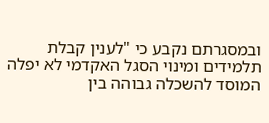ובמסגרתם נקבע כי "לענין קבלת תלמידים ומינוי הסגל האקדמי לא יפלה המוסד להשכלה גבוהה בין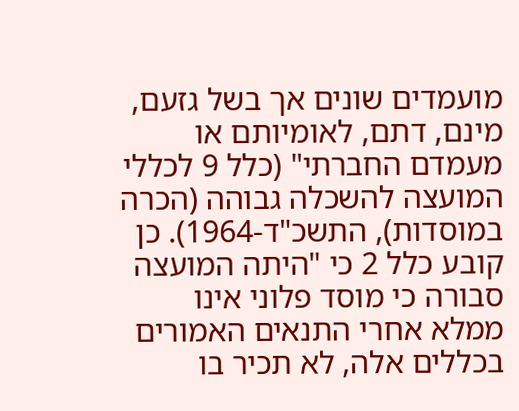מועמדים שונים אך בשל גזעם, מינם, דתם, לאומיותם או מעמדם החברתי" (כלל 9 לכללי המועצה להשכלה גבוהה (הכרה במוסדות), התשכ"ד-1964). כן קובע כלל 2 כי "היתה המועצה סבורה כי מוסד פלוני אינו ממלא אחרי התנאים האמורים בכללים אלה, לא תכיר בו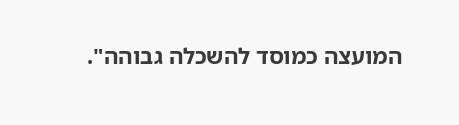המועצה כמוסד להשכלה גבוהה".